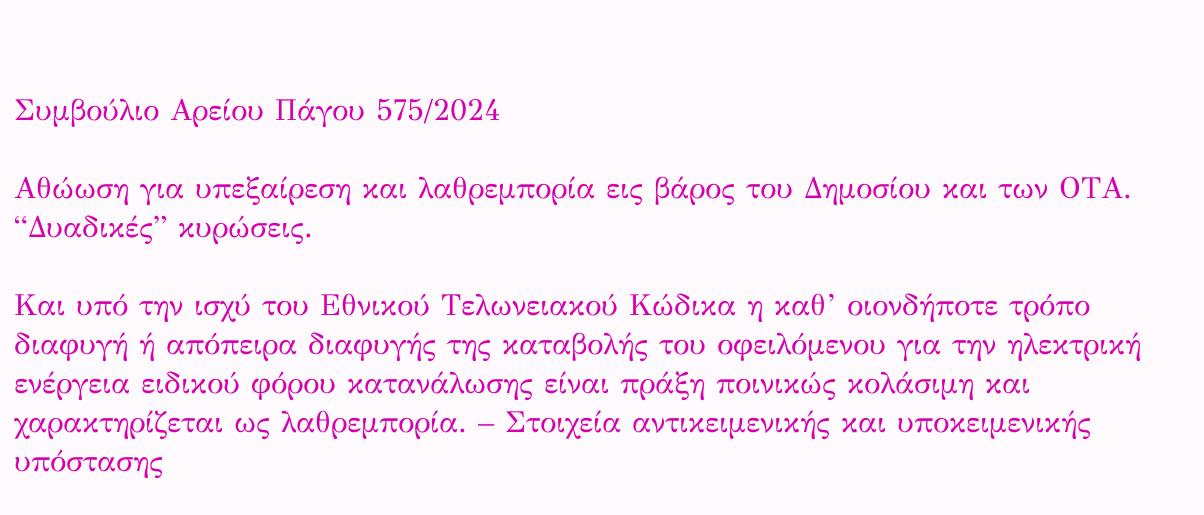Συμβούλιο Αρείου Πάγου 575/2024

Αθώωση για υπεξαίρεση και λαθρεμπορία εις βάρος του Δημοσίου και των ΟΤΑ. “Δυαδικές” κυρώσεις.

Και υπό την ισχύ του Εθνικού Τελωνειακού Κώδικα η καθ’ οιονδήποτε τρόπο διαφυγή ή απόπειρα διαφυγής της καταβολής του οφειλόμενου για την ηλεκτρική ενέργεια ειδικού φόρου κατανάλωσης είναι πράξη ποινικώς κολάσιμη και χαρακτηρίζεται ως λαθρεμπορία. – Στοιχεία αντικειμενικής και υποκειμενικής υπόστασης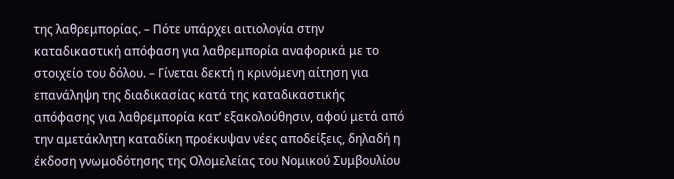της λαθρεμπορίας. – Πότε υπάρχει αιτιολογία στην καταδικαστική απόφαση για λαθρεμπορία αναφορικά με το στοιχείο του δόλου. – Γίνεται δεκτή η κρινόμενη αίτηση για επανάληψη της διαδικασίας κατά της καταδικαστικής απόφασης για λαθρεμπορία κατ’ εξακολούθησιν, αφού μετά από την αμετάκλητη καταδίκη προέκυψαν νέες αποδείξεις, δηλαδή η έκδοση γνωμοδότησης της Ολομελείας του Νομικού Συμβουλίου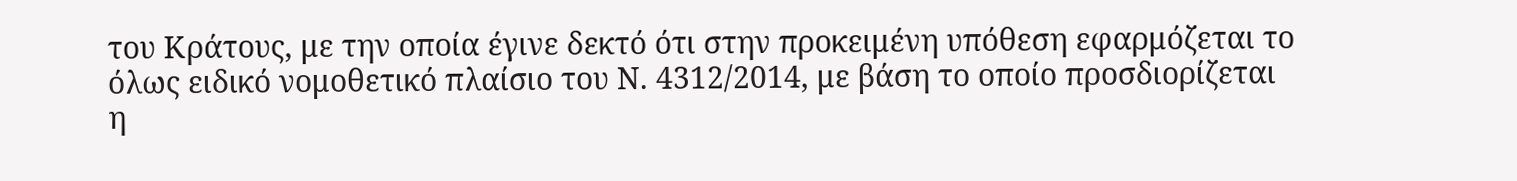του Κράτους, με την οποία έγινε δεκτό ότι στην προκειμένη υπόθεση εφαρμόζεται το όλως ειδικό νομοθετικό πλαίσιο του Ν. 4312/2014, με βάση το οποίο προσδιορίζεται η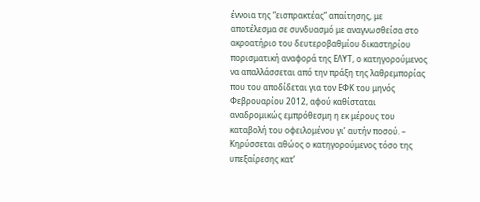έννοια της “εισπρακτέας” απαίτησης, με αποτέλεσμα σε συνδυασμό με αναγνωσθείσα στο ακροατήριο του δευτεροβαθμίου δικαστηρίου πορισματική αναφορά της ΕΛΥΤ, ο κατηγορούμενος να απαλλάσσεται από την πράξη της λαθρεμπορίας που του αποδίδεται για τον ΕΦΚ του μηνός Φεβρουαρίου 2012, αφού καθίσταται αναδρομικώς εμπρόθεσμη η εκ μέρους του καταβολή του οφειλομένου γι’ αυτήν ποσού. – Κηρύσσεται αθώος ο κατηγορούμενος τόσο της υπεξαίρεσης κατ’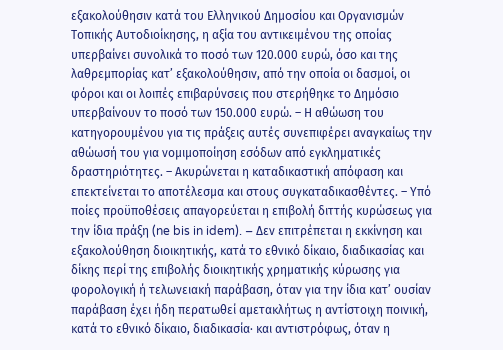εξακολούθησιν κατά του Ελληνικού Δημοσίου και Οργανισμών Τοπικής Αυτοδιοίκησης, η αξία του αντικειμένου της οποίας υπερβαίνει συνολικά το ποσό των 120.000 ευρώ, όσο και της λαθρεμπορίας κατ’ εξακολούθησιν, από την οποία οι δασμοί, οι φόροι και οι λοιπές επιβαρύνσεις που στερήθηκε το Δημόσιο υπερβαίνουν το ποσό των 150.000 ευρώ. – Η αθώωση του κατηγορουμένου για τις πράξεις αυτές συνεπιφέρει αναγκαίως την αθώωσή του για νομιμοποίηση εσόδων από εγκληματικές δραστηριότητες. – Ακυρώνεται η καταδικαστική απόφαση και επεκτείνεται το αποτέλεσμα και στους συγκαταδικασθέντες. – Υπό ποίες προϋποθέσεις απαγορεύεται η επιβολή διττής κυρώσεως για την ίδια πράξη (ne bis in idem). – Δεν επιτρέπεται η εκκίνηση και εξακολούθηση διοικητικής, κατά το εθνικό δίκαιο, διαδικασίας και δίκης περί της επιβολής διοικητικής χρηματικής κύρωσης για φορολογική ή τελωνειακή παράβαση, όταν για την ίδια κατ’ ουσίαν παράβαση έχει ήδη περατωθεί αμετακλήτως η αντίστοιχη ποινική, κατά το εθνικό δίκαιο, διαδικασία· και αντιστρόφως, όταν η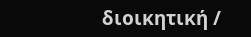διοικητική /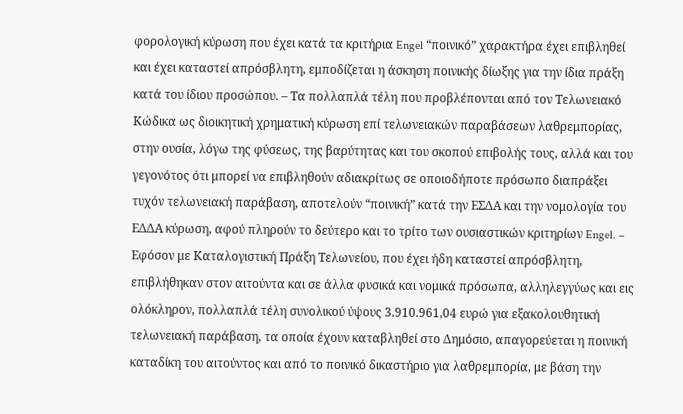φορολογική κύρωση που έχει κατά τα κριτήρια Engel “ποινικό” χαρακτήρα έχει επιβληθεί και έχει καταστεί απρόσβλητη, εμποδίζεται η άσκηση ποινικής δίωξης για την ίδια πράξη κατά του ίδιου προσώπου. – Τα πολλαπλά τέλη που προβλέπονται από τον Τελωνειακό Κώδικα ως διοικητική χρηματική κύρωση επί τελωνειακών παραβάσεων λαθρεμπορίας, στην ουσία, λόγω της φύσεως, της βαρύτητας και του σκοπού επιβολής τους, αλλά και του γεγονότος ότι μπορεί να επιβληθούν αδιακρίτως σε οποιοδήποτε πρόσωπο διαπράξει τυχόν τελωνειακή παράβαση, αποτελούν “ποινική” κατά την ΕΣΔΑ και την νομολογία του ΕΔΔΑ κύρωση, αφού πληρούν το δεύτερο και το τρίτο των ουσιαστικών κριτηρίων Engel. – Εφόσον με Καταλογιστική Πράξη Τελωνείου, που έχει ήδη καταστεί απρόσβλητη, επιβλήθηκαν στον αιτούντα και σε άλλα φυσικά και νομικά πρόσωπα, αλληλεγγύως και εις ολόκληρον, πολλαπλά τέλη συνολικού ύψους 3.910.961,04 ευρώ για εξακολουθητική τελωνειακή παράβαση, τα οποία έχουν καταβληθεί στο Δημόσιο, απαγορεύεται η ποινική καταδίκη του αιτούντος και από το ποινικό δικαστήριο για λαθρεμπορία, με βάση την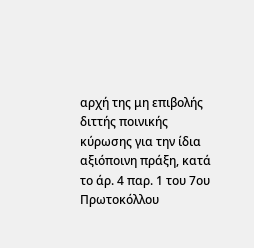αρχή της μη επιβολής διττής ποινικής κύρωσης για την ίδια αξιόποινη πράξη, κατά το άρ. 4 παρ. 1 του 7ου Πρωτοκόλλου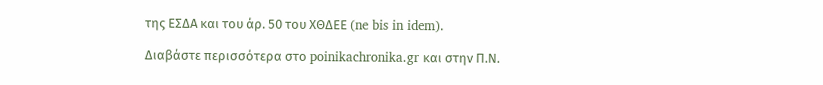της ΕΣΔΑ και του άρ. 50 του ΧΘΔΕΕ (ne bis in idem).

Διαβάστε περισσότερα στο poinikachronika.gr και στην Π.Ν.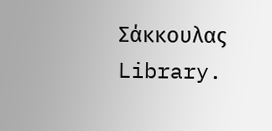Σάκκουλας Library.